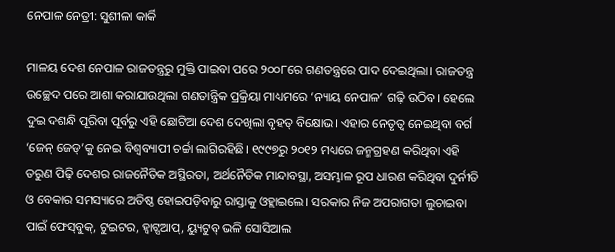ନେପାଳ ନେତ୍ରୀ: ସୁଶୀଳା କାର୍କି

ମାଳୟ ଦେଶ ନେପାଳ ରାଜତନ୍ତ୍ରରୁ ମୁକ୍ତି ପାଇବା ପରେ ୨୦୦୮ରେ ଗଣତନ୍ତ୍ରରେ ପାଦ ଦେଇଥିଲା। ରାଜତନ୍ତ୍ର ଉଚ୍ଛେଦ ପରେ ଆଶା କରାଯାଉଥିଲା ଗଣତାନ୍ତ୍ରିକ ପ୍ରକ୍ରିୟା ମାଧ୍ୟମରେ ‘ନ୍ୟାୟ ନେପାଳ’ ଗଢ଼ି ଉଠିବ। ହେଲେ ଦୁଇ ଦଶନ୍ଧି ପୂରିବା ପୂର୍ବରୁ ଏହି ଛୋଟିଆ ଦେଶ ଦେଖିଲା ବୃହତ୍‌ ବିକ୍ଷୋଭ। ଏହାର ନେତୃତ୍ୱ ନେଇଥିବା ବର୍ଗ ‘ଜେନ୍‌ ଜେଡ୍‌’କୁ ନେଇ ବିଶ୍ୱବ୍ୟାପୀ ଚର୍ଚ୍ଚା ଲାଗିରହିଛି। ୧୯୯୭ରୁ ୨୦୧୨ ମଧ୍ୟରେ ଜନ୍ମଗ୍ରହଣ କରିଥିବା ଏହି ତରୁଣ ପିଢ଼ି ଦେଶର ରାଜନୈତିକ ଅସ୍ଥିରତା, ଅର୍ଥନୈତିକ ମାନ୍ଦାବସ୍ଥା, ଅସମ୍ଭାଳ ରୂପ ଧାରଣ କରିଥିବା ଦୁର୍ନୀତି ଓ ବେକାର ସମସ୍ୟାରେ ଅତିଷ୍ଠ ହୋଇପଡ଼ିବାରୁ ରାସ୍ତାକୁ ଓହ୍ଲାଇଲେ। ସରକାର ନିଜ ଅପରାଗତା ଲୁଚାଇବା ପାଇଁ ଫେସ୍‌ବୁକ୍‌, ଟୁଇଟର, ହ୍ବାଟ୍ସଆପ୍‌, ୟ୍ୟୁଟୁବ୍‌ ଭଳି ସୋସିଆଲ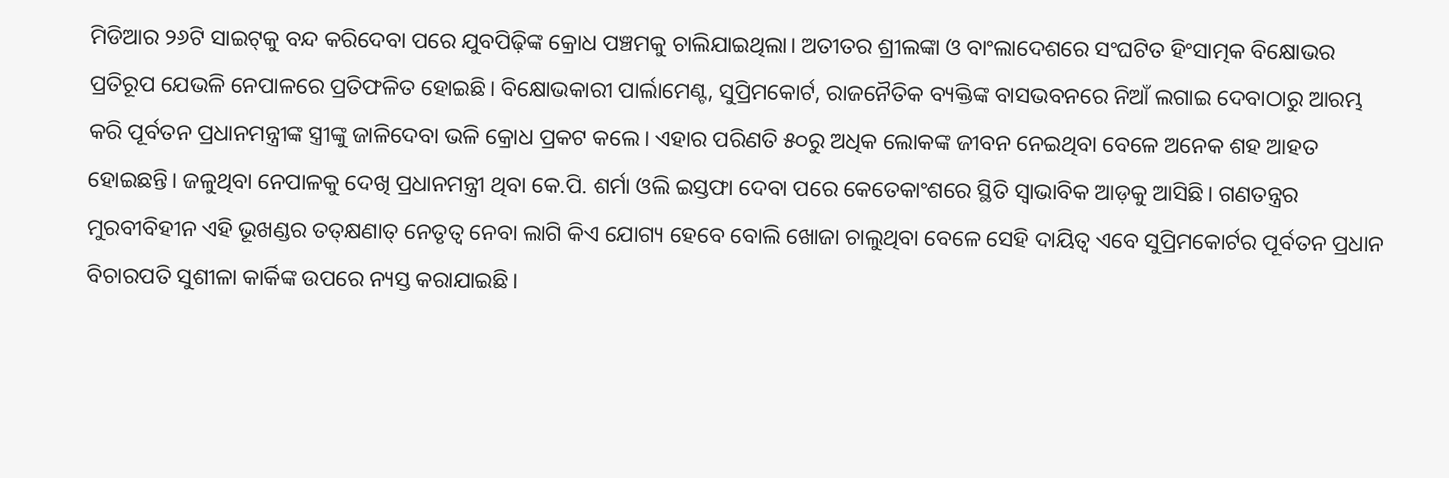ମିଡିଆର ୨୬ଟି ସାଇଟ୍‌କୁ ବନ୍ଦ କରିଦେବା ପରେ ଯୁବପିଢ଼ିଙ୍କ କ୍ରୋଧ ପଞ୍ଚମକୁ ଚାଲିଯାଇଥିଲା। ଅତୀତର ଶ୍ରୀଲଙ୍କା ଓ ବାଂଲାଦେଶରେ ସଂଘଟିତ ହିଂସାତ୍ମକ ବିକ୍ଷୋଭର ପ୍ରତିରୂପ ଯେଭଳି ନେପାଳରେ ପ୍ରତିଫଳିତ ହୋଇଛି। ବିକ୍ଷୋଭକାରୀ ପାର୍ଲାମେଣ୍ଟ, ସୁପ୍ରିମକୋର୍ଟ, ରାଜନୈତିକ ବ୍ୟକ୍ତିଙ୍କ ବାସଭବନରେ ନିଆଁ ଲଗାଇ ଦେବାଠାରୁ ଆରମ୍ଭ କରି ପୂର୍ବତନ ପ୍ରଧାନମନ୍ତ୍ରୀଙ୍କ ସ୍ତ୍ରୀଙ୍କୁ ଜାଳିଦେବା ଭଳି କ୍ରୋଧ ପ୍ରକଟ କଲେ। ଏହାର ପରିଣତି ୫୦ରୁ ଅଧିକ ଲୋକଙ୍କ ଜୀବନ ନେଇଥିବା ବେଳେ ଅନେକ ଶହ ଆହତ ହୋଇଛନ୍ତି। ଜଳୁଥିବା ନେପାଳକୁ ଦେଖି ପ୍ରଧାନମନ୍ତ୍ରୀ ଥିବା କେ.ପି. ଶର୍ମା ଓଲି ଇସ୍ତଫା ଦେବା ପରେ କେତେକାଂଶରେ ସ୍ଥିତି ସ୍ବାଭାବିକ ଆଡ଼କୁ ଆସିଛି। ଗଣତନ୍ତ୍ରର ମୁରବୀବିହୀନ ଏହି ଭୂଖଣ୍ଡର ତତ୍‌କ୍ଷଣାତ୍‌ ନେତୃତ୍ୱ ନେବା ଲାଗି କିଏ ଯୋଗ୍ୟ ହେବେ ବୋଲି ଖୋଜା ଚାଲୁଥିବା ବେଳେ ସେହି ଦାୟିତ୍ୱ ଏବେ ସୁପ୍ରିମକୋର୍ଟର ପୂର୍ବତନ ପ୍ରଧାନ ବିଚାରପତି ସୁଶୀଳା କାର୍କିଙ୍କ ଉପରେ ନ୍ୟସ୍ତ କରାଯାଇଛି।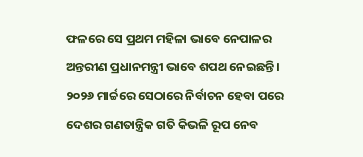ଫଳରେ ସେ ପ୍ରଥମ ମହିଳା ଭାବେ ନେପାଳର ଅନ୍ତରୀଣ ପ୍ରଧାନମନ୍ତ୍ରୀ ଭାବେ ଶପଥ ନେଇଛନ୍ତି। ୨୦୨୬ ମାର୍ଚ୍ଚରେ ସେଠାରେ ନିର୍ବାଚନ ହେବା ପରେ ଦେଶର ଗଣତାନ୍ତ୍ରିକ ଗତି କିଭଳି ରୂପ ନେବ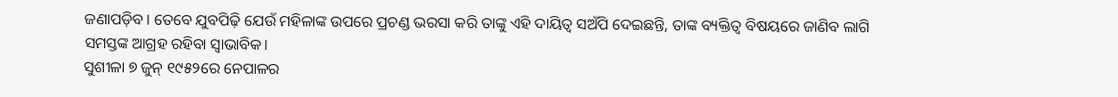ଜଣାପଡ଼ିବ। ତେବେ ଯୁବପିଢ଼ି ଯେଉଁ ମହିଳାଙ୍କ ଉପରେ ପ୍ରଚଣ୍ଡ ଭରସା କରି ତାଙ୍କୁ ଏହି ଦାୟିତ୍ୱ ସଅଁପି ଦେଇଛନ୍ତି, ତାଙ୍କ ବ୍ୟକ୍ତିତ୍ୱ ବିଷୟରେ ଜାଣିବ ଲାଗି ସମସ୍ତଙ୍କ ଆଗ୍ରହ ରହିବା ସ୍ବାଭାବିକ।
ସୁଶୀଳା ୭ ଜୁନ୍‌ ୧୯୫୨ରେ ନେପାଳର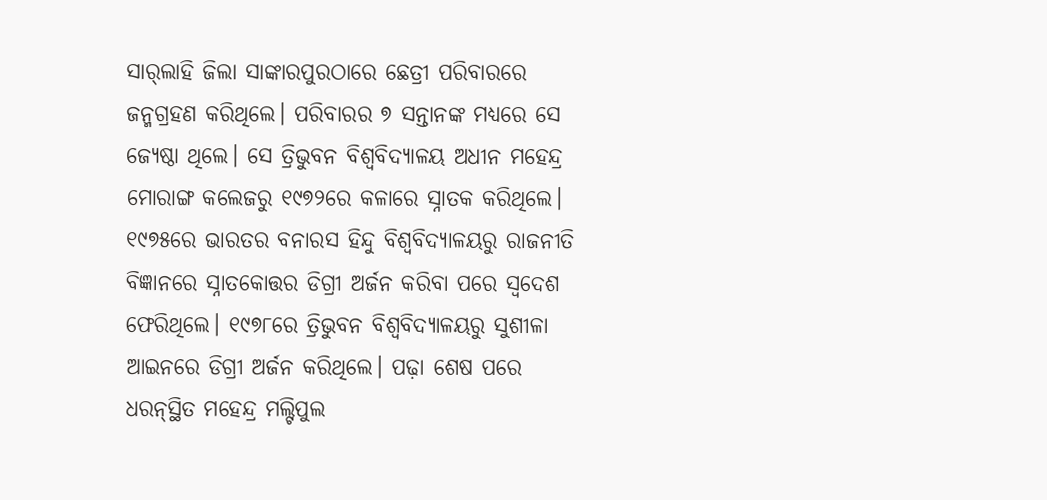ସାର୍‌ଲାହି ଜିଲା ସାଙ୍କାରପୁରଠାରେ ଛେତ୍ରୀ ପରିବାରରେ ଜନ୍ମଗ୍ରହଣ କରିଥିଲେ। ପରିବାରର ୭ ସନ୍ତାନଙ୍କ ମଧ୍ୟରେ ସେ ଜ୍ୟେଷ୍ଠା ଥିଲେ। ସେ ତ୍ରିଭୁବନ ବିଶ୍ୱବିଦ୍ୟାଳୟ ଅଧୀନ ମହେନ୍ଦ୍ର ମୋରାଙ୍ଗ କଲେଜରୁ ୧୯୭୨ରେ କଳାରେ ସ୍ନାତକ କରିଥିଲେ। ୧୯୭୫ରେ ଭାରତର ବନାରସ ହିନ୍ଦୁ ବିଶ୍ୱବିଦ୍ୟାଳୟରୁ ରାଜନୀତି ବିଜ୍ଞାନରେ ସ୍ନାତକୋତ୍ତର ଡିଗ୍ରୀ ଅର୍ଜନ କରିବା ପରେ ସ୍ବଦେଶ ଫେରିଥିଲେ। ୧୯୭୮ରେ ତ୍ରିଭୁବନ ବିଶ୍ୱବିଦ୍ୟାଳୟରୁ ସୁଶୀଳା ଆଇନରେ ଡିଗ୍ରୀ ଅର୍ଜନ କରିଥିଲେ। ପଢ଼ା ଶେଷ ପରେ ଧରନ୍‌ସ୍ଥିତ ମହେନ୍ଦ୍ର ମଲ୍ଟିପୁଲ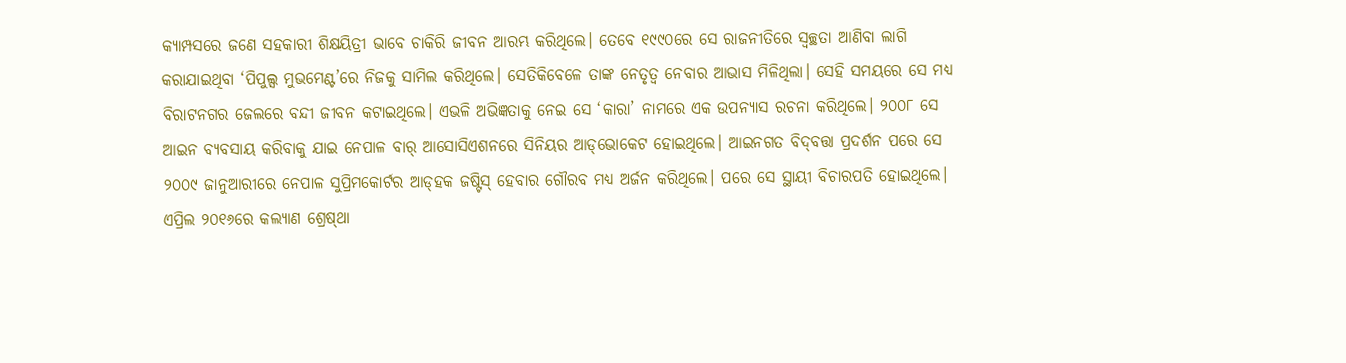କ୍ୟାମ୍ପସରେ ଜଣେ ସହକାରୀ ଶିକ୍ଷୟିତ୍ରୀ ଭାବେ ଚାକିରି ଜୀବନ ଆରମ୍ଭ କରିଥିଲେ। ତେବେ ୧୯୯୦ରେ ସେ ରାଜନୀତିରେ ସ୍ବଚ୍ଛତା ଆଣିବା ଲାଗି କରାଯାଇଥିବା ‘ପିପୁଲ୍ସ ମୁଭମେଣ୍ଟ’ରେ ନିଜକୁ ସାମିଲ କରିଥିଲେ। ସେତିକିବେଳେ ତାଙ୍କ ନେତୃତ୍ୱ ନେବାର ଆଭାସ ମିଳିଥିଲା। ସେହି ସମୟରେ ସେ ମଧ୍ୟ ବିରାଟନଗର ଜେଲରେ ବନ୍ଦୀ ଜୀବନ କଟାଇଥିଲେ। ଏଭଳି ଅଭିଜ୍ଞତାକୁ ନେଇ ସେ ‘କାରା’ ନାମରେ ଏକ ଉପନ୍ୟାସ ରଚନା କରିଥିଲେ। ୨୦୦୮ ସେ ଆଇନ ବ୍ୟବସାୟ କରିବାକୁ ଯାଇ ନେପାଳ ବାର୍‌ ଆସୋସିଏଶନରେ ସିନିୟର ଆଡ୍‌ଭୋକେଟ ହୋଇଥିଲେ। ଆଇନଗତ ବିଦ୍‌ବତ୍ତା ପ୍ରଦର୍ଶନ ପରେ ସେ ୨୦୦୯ ଜାନୁଆରୀରେ ନେପାଳ ସୁପ୍ରିମକୋର୍ଟର ଆଡ୍‌ହକ ଜଷ୍ଟିସ୍‌ ହେବାର ଗୌରବ ମଧ୍ୟ ଅର୍ଜନ କରିଥିଲେ। ପରେ ସେ ସ୍ଥାୟୀ ବିଚାରପତି ହୋଇଥିଲେ। ଏପ୍ରିଲ ୨୦୧୬ରେ କଲ୍ୟାଣ ଶ୍ରେଷ୍‌ଥା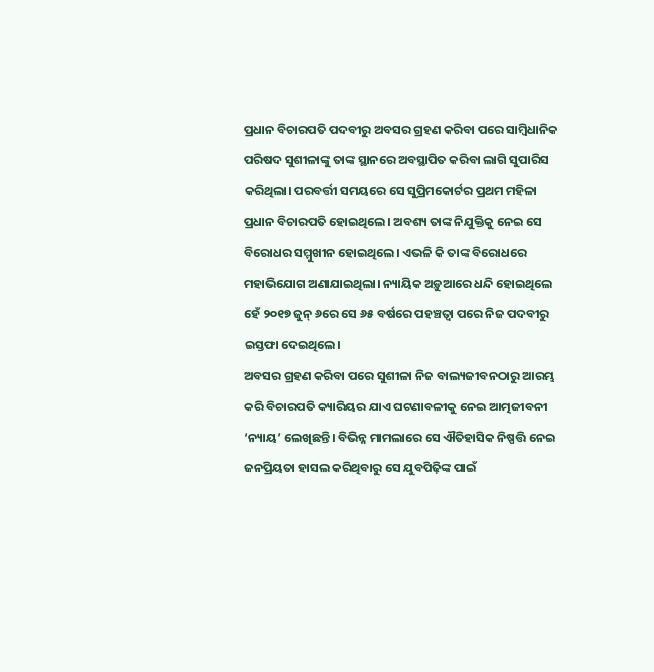ପ୍ରଧାନ ବିଚାରପତି ପଦବୀରୁ ଅବସର ଗ୍ରହଣ କରିବା ପରେ ସାମ୍ବିଧାନିକ ପରିଷଦ ସୁଶୀଳାଙ୍କୁ ତାଙ୍କ ସ୍ଥାନରେ ଅବସ୍ଥାପିତ କରିବା ଲାଗି ସୁପାରିସ କରିଥିଲା। ପରବର୍ତ୍ତୀ ସମୟରେ ସେ ସୁପ୍ରିମକୋର୍ଟର ପ୍ରଥମ ମହିଳା ପ୍ରଧାନ ବିଚାରପତି ହୋଇଥିଲେ। ଅବଶ୍ୟ ତାଙ୍କ ନିଯୁକ୍ତିକୁ ନେଇ ସେ ବିରୋଧର ସମ୍ମୁଖୀନ ହୋଇଥିଲେ। ଏଭଳି କି ତାଙ୍କ ବିରୋଧରେ ମହାଭିଯୋଗ ଅଣାଯାଇଥିଲା। ନ୍ୟାୟିକ ଅଡ଼ୁଆରେ ଧନ୍ଦି ହୋଇଥିଲେ ହେଁ ୨୦୧୭ ଜୁନ୍‌ ୬ରେ ସେ ୬୫ ବର୍ଷରେ ପହଞ୍ଚତ୍ବା ପରେ ନିଜ ପଦବୀରୁ ଇସ୍ତଫା ଦେଇଥିଲେ।
ଅବସର ଗ୍ରହଣ କରିବା ପରେ ସୁଶୀଳା ନିଜ ବାଲ୍ୟଜୀବନଠାରୁ ଆରମ୍ଭ କରି ବିଚାରପତି କ୍ୟାରିୟର ଯାଏ ଘଟଣାବଳୀକୁ ନେଇ ଆତ୍ମଜୀବନୀ ‘ନ୍ୟାୟ’ ଲେଖିଛନ୍ତି। ବିଭିନ୍ନ ମାମଲାରେ ସେ ଐତିହାସିକ ନିଷ୍ପତ୍ତି ନେଇ ଜନପ୍ରିୟତା ହାସଲ କରିଥିବାରୁ ସେ ଯୁବପିଢ଼ିଙ୍କ ପାଇଁ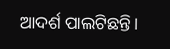ଆଦର୍ଶ ପାଲଟିଛନ୍ତି।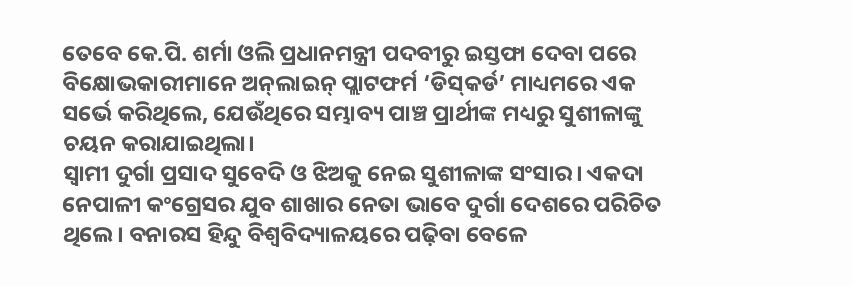ତେବେ କେ.ପି. ଶର୍ମା ଓଲି ପ୍ରଧାନମନ୍ତ୍ରୀ ପଦବୀରୁ ଇସ୍ତଫା ଦେବା ପରେ ବିକ୍ଷୋଭକାରୀମାନେ ଅନ୍‌ଲାଇନ୍‌ ପ୍ଲାଟଫର୍ମ ‘ଡିସ୍‌କର୍ଡ’ ମାଧ୍ୟମରେ ଏକ ସର୍ଭେ କରିଥିଲେ, ଯେଉଁଥିରେ ସମ୍ଭାବ୍ୟ ପାଞ୍ଚ ପ୍ରାର୍ଥୀଙ୍କ ମଧ୍ୟରୁ ସୁଶୀଳାଙ୍କୁ ଚୟନ କରାଯାଇଥିଲା।
ସ୍ବାମୀ ଦୁର୍ଗା ପ୍ରସାଦ ସୁବେଦି ଓ ଝିଅକୁ ନେଇ ସୁଶୀଳାଙ୍କ ସଂସାର। ଏକଦା ନେପାଳୀ କଂଗ୍ରେସର ଯୁବ ଶାଖାର ନେତା ଭାବେ ଦୁର୍ଗା ଦେଶରେ ପରିଚିତ ଥିଲେ। ବନାରସ ହିନ୍ଦୁ ବିଶ୍ୱବିଦ୍ୟାଳୟରେ ପଢ଼ିବା ବେଳେ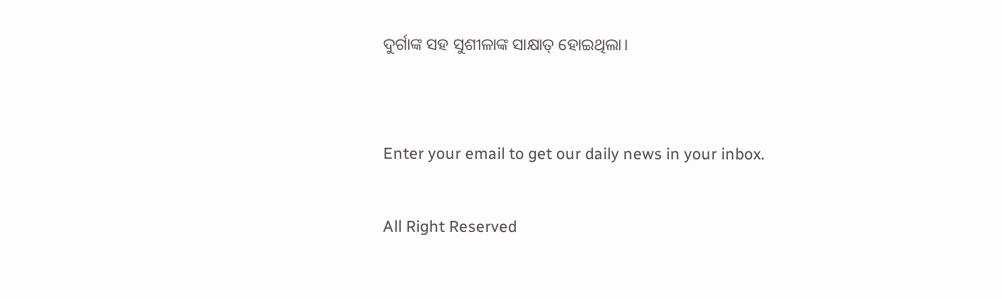ଦୁର୍ଗାଙ୍କ ସହ ସୁଶୀଳାଙ୍କ ସାକ୍ଷାତ୍‌ ହୋଇଥିଲା।


Enter your email to get our daily news in your inbox.

All Right Reserved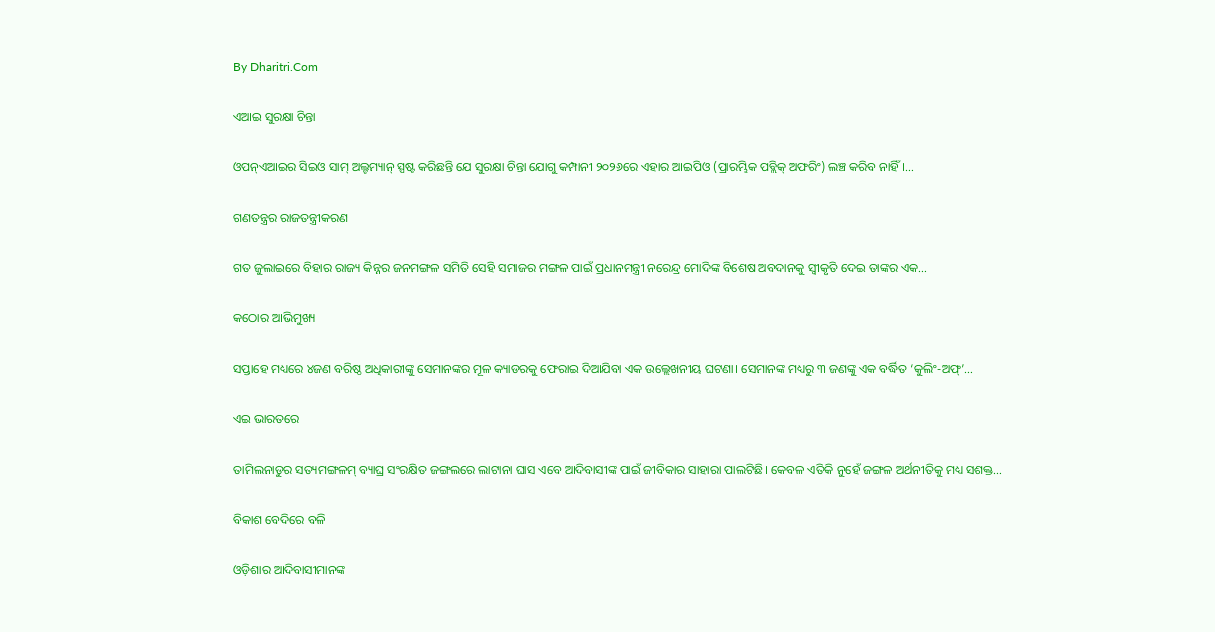By Dharitri.Com

ଏଆଇ ସୁରକ୍ଷା ଚିନ୍ତା

ଓପନ୍‌ଏଆଇର ସିଇଓ ସାମ୍‌ ଅଲ୍ଟମ୍ୟାନ୍‌ ସ୍ପଷ୍ଟ କରିଛନ୍ତି ଯେ ସୁରକ୍ଷା ଚିନ୍ତା ଯୋଗୁ କମ୍ପାନୀ ୨୦୨୬ରେ ଏହାର ଆଇପିଓ (ପ୍ରାରମ୍ଭିକ ପବ୍ଲିକ୍‌ ଅଫରିଂ) ଲଞ୍ଚ କରିବ ନାହିଁ।…

ଗଣତନ୍ତ୍ରର ରାଜତନ୍ତ୍ରୀକରଣ

ଗତ ଜୁଲାଇରେ ବିହାର ରାଜ୍ୟ କିନ୍ନର ଜନମଙ୍ଗଳ ସମିତି ସେହି ସମାଜର ମଙ୍ଗଳ ପାଇଁ ପ୍ରଧାନମନ୍ତ୍ରୀ ନରେନ୍ଦ୍ର ମୋଦିଙ୍କ ବିଶେଷ ଅବଦାନକୁ ସ୍ବୀକୃତି ଦେଇ ତାଙ୍କର ଏକ…

କଠୋର ଆଭିମୁଖ୍ୟ

ସପ୍ତାହେ ମଧ୍ୟରେ ୪ଜଣ ବରିଷ୍ଠ ଅଧିକାରୀଙ୍କୁ ସେମାନଙ୍କର ମୂଳ କ୍ୟାଡରକୁ ଫେରାଇ ଦିଆଯିବା ଏକ ଉଲ୍ଲେଖନୀୟ ଘଟଣା। ସେମାନଙ୍କ ମଧ୍ୟରୁ ୩ ଜଣଙ୍କୁ ଏକ ବର୍ଦ୍ଧିତ ‘କୁଲିଂ-ଅଫ୍‌’…

ଏଇ ଭାରତରେ

ତାମିଲନାଡୁର ସତ୍ୟମଙ୍ଗଳମ୍‌ ବ୍ୟାଘ୍ର ସଂରକ୍ଷିତ ଜଙ୍ଗଲରେ ଲାଟାନା ଘାସ ଏବେ ଆଦିବାସୀଙ୍କ ପାଇଁ ଜୀବିକାର ସାହାରା ପାଲଟିଛି। କେବଳ ଏତିକି ନୁହେଁ ଜଙ୍ଗଳ ଅର୍ଥନୀତିକୁ ମଧ୍ୟ ସଶକ୍ତ…

ବିକାଶ ବେଦିରେ ବଳି

ଓଡ଼ିଶାର ଆଦିବାସୀମାନଙ୍କ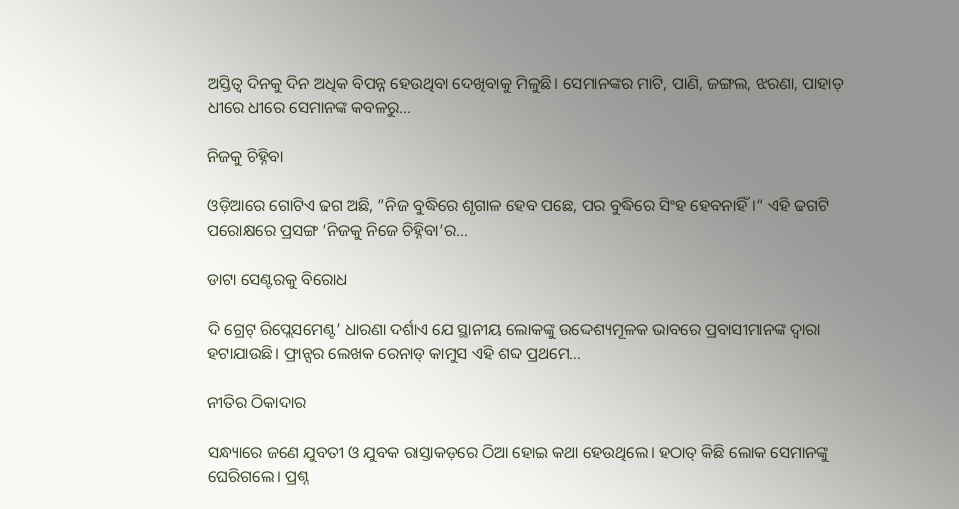ଅସ୍ତିତ୍ୱ ଦିନକୁ ଦିନ ଅଧିକ ବିପନ୍ନ ହେଉଥିବା ଦେଖିବାକୁ ମିଳୁଛି। ସେମାନଙ୍କର ମାଟି, ପାଣି, ଜଙ୍ଗଲ, ଝରଣା, ପାହାଡ଼ ଧୀରେ ଧୀରେ ସେମାନଙ୍କ କବଳରୁ…

ନିଜକୁ ଚିହ୍ନିବା

ଓଡ଼ିଆରେ ଗୋଟିଏ ଢଗ ଅଛି, ”ନିଜ ବୁଦ୍ଧିରେ ଶୃଗାଳ ହେବ ପଛେ, ପର ବୁଦ୍ଧିରେ ସିଂହ ହେବନାହିଁ।“ ଏହି ଢଗଟି ପରୋକ୍ଷରେ ପ୍ରସଙ୍ଗ ‘ନିଜକୁ ନିଜେ ଚିହ୍ନିବା’ର…

ଡାଟା ସେଣ୍ଟରକୁ ବିରୋଧ

ଦି ଗ୍ରେଟ୍‌ ରିପ୍ଲେସମେଣ୍ଟ’ ଧାରଣା ଦର୍ଶାଏ ଯେ ସ୍ଥାନୀୟ ଲୋକଙ୍କୁ ଉଦ୍ଦେଶ୍ୟମୂଳକ ଭାବରେ ପ୍ରବାସୀମାନଙ୍କ ଦ୍ୱାରା ହଟାଯାଉଛି। ଫ୍ରାନ୍ସର ଲେଖକ ରେନାଡ୍‌ କାମୁସ ଏହି ଶବ୍ଦ ପ୍ରଥମେ…

ନୀତିର ଠିକାଦାର

ସନ୍ଧ୍ୟାରେ ଜଣେ ଯୁବତୀ ଓ ଯୁବକ ରାସ୍ତାକଡ଼ରେ ଠିଆ ହୋଇ କଥା ହେଉଥିଲେ। ହଠାତ୍‌ କିଛି ଲୋକ ସେମାନଙ୍କୁ ଘେରିଗଲେ। ପ୍ରଶ୍ନ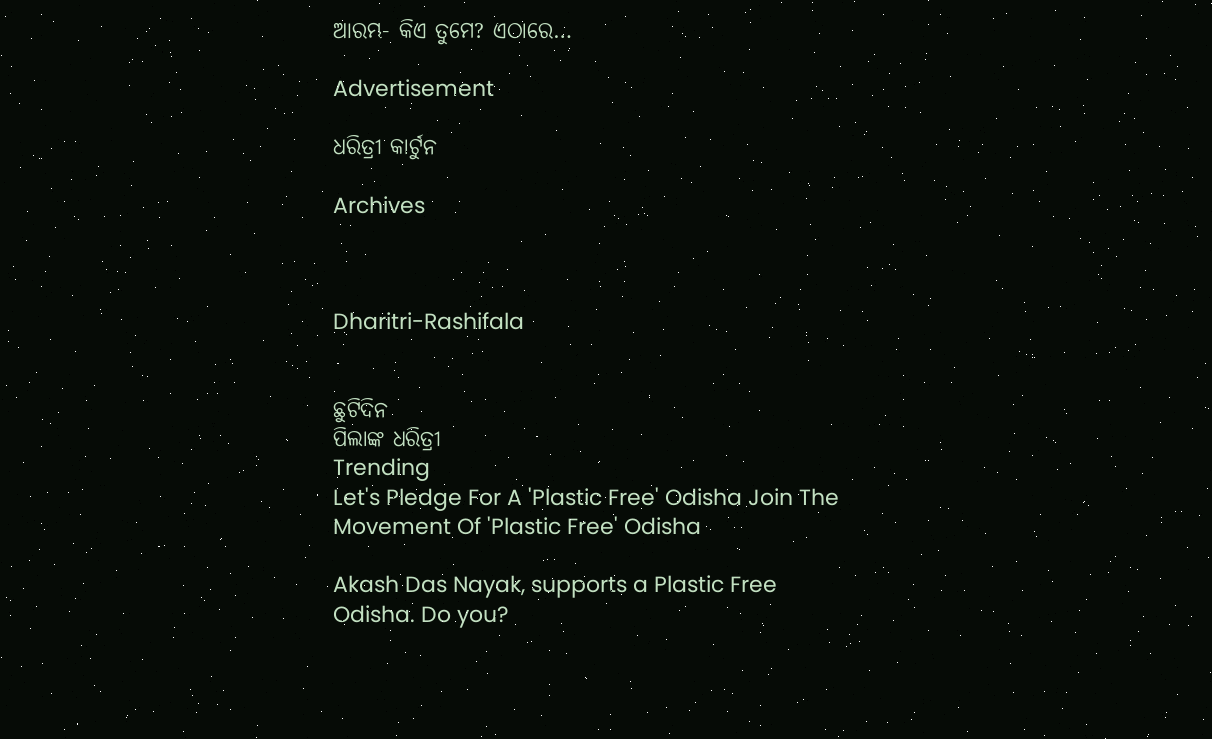ଆରମ୍ଭ- କିଏ ତୁମେ? ଏଠାରେ…

Advertisement

ଧରିତ୍ରୀ କାର୍ଟୁନ

Archives



Dharitri-Rashifala


ଛୁଟିଦିନ
ପିଲାଙ୍କ ଧରିତ୍ରୀ
Trending
Let's Pledge For A 'Plastic Free' Odisha Join The Movement Of 'Plastic Free' Odisha

Akash Das Nayak, supports a Plastic Free Odisha. Do you?